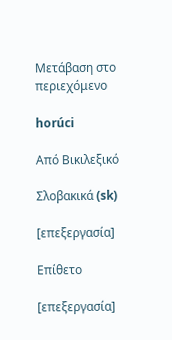Μετάβαση στο περιεχόμενο

horúci

Από Βικιλεξικό

Σλοβακικά (sk)

[επεξεργασία]

Επίθετο

[επεξεργασία]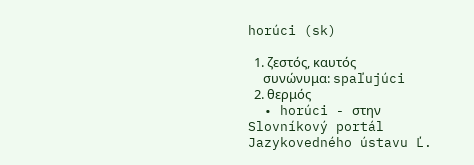horúci (sk)

  1. ζεστός, καυτός
     συνώνυμα: spaľujúci
  2. θερμός
  • horúci - στην Slovníkový portál Jazykovedného ústavu Ľ.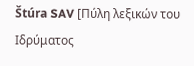Štúra SAV [Πύλη λεξικών του Ιδρύματος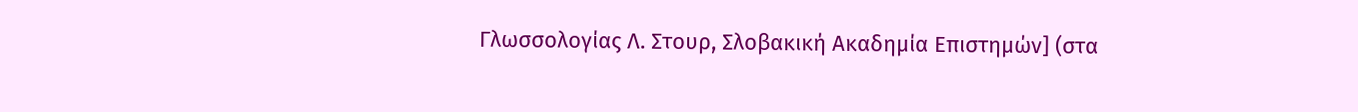Γλωσσολογίας Λ. Στουρ, Σλοβακική Ακαδημία Επιστημών] (στα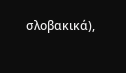σλοβακικά),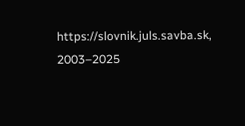https://slovnik.juls.savba.sk, 2003–2025